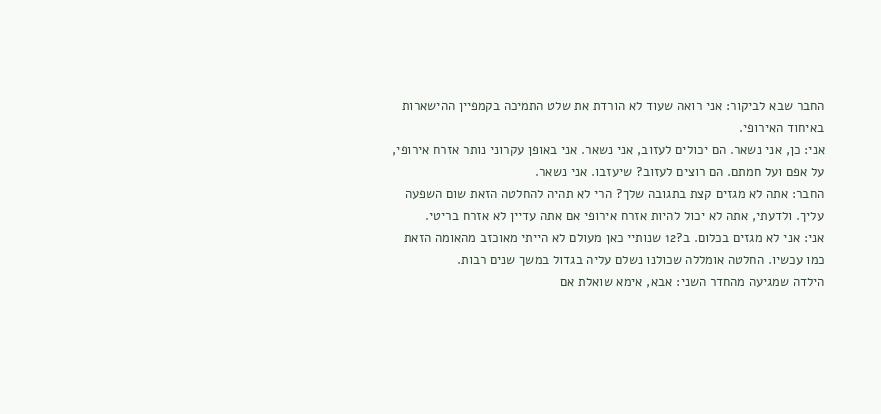החבר שבא לביקור: אני רואה שעוד לא הורדת את שלט התמיכה בקמפיין ההישארות באיחוד האירופי.
אני: כן, אני נשאר. הם יכולים לעזוב, אני נשאר. אני באופן עקרוני נותר אזרח אירופי, על אפם ועל חמתם. הם רוצים לעזוב? שיעזבו. אני נשאר.
החבר: אתה לא מגזים קצת בתגובה שלך? הרי לא תהיה להחלטה הזאת שום השפעה עליך. ולדעתי, אתה לא יכול להיות אזרח אירופי אם אתה עדיין לא אזרח בריטי.
אני: אני לא מגזים בכלום. ב?12 שנותיי כאן מעולם לא הייתי מאוכזב מהאומה הזאת כמו עכשיו. החלטה אומללה שכולנו נשלם עליה בגדול במשך שנים רבות.
הילדה שמגיעה מהחדר השני: אבא, אימא שואלת אם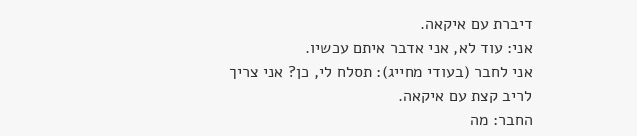דיברת עם איקאה.
אני: עוד לא, אני אדבר איתם עכשיו.
אני לחבר (בעודי מחייג): תסלח לי, כן? אני צריך לריב קצת עם איקאה.
החבר: מה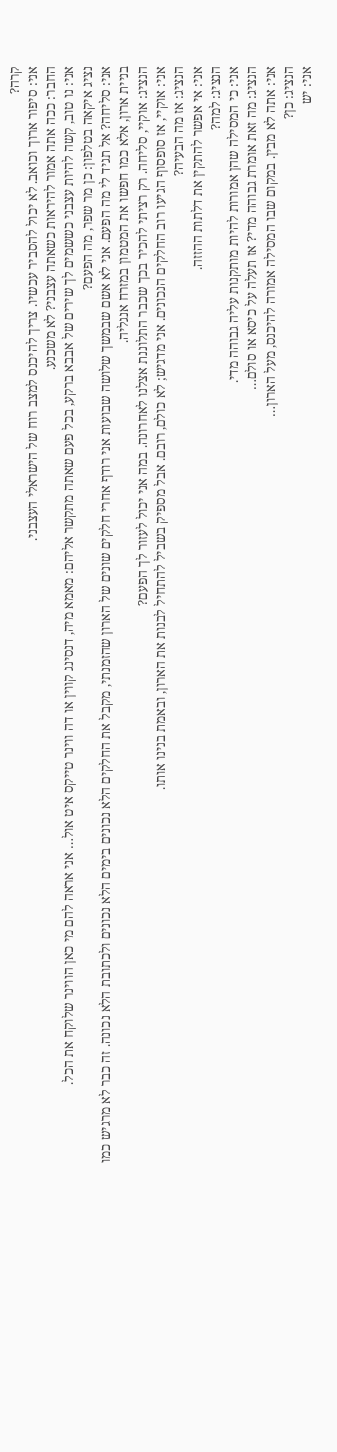קרה?
אני: סיפור ארוך וכואב. לא יכול להסביר עכשיו. צריך להיכנס למצב רוח של הישראלי העצבני.
החבר: ככה אתה אמור להיראות כשאתה עצבני? לא משכנע.
אני: נו טוב, קשה להיות עצבני כששמים לך שירים של אבבא ברקע, בכל פעם שאתה מתקשר אליהם: מאמא מיה, דנסינג קווין או דה ווינר טייקס איט אול… אני אראה להם מי כאן הווינר שלוקח את הכל.
נציג איקאה בטלפון: כן מר שפר, מה הפעם?
אני: סליחה? אל תגיד לי מה הפעם. אני לא אשם שבמשך שלושה שבועות אני רודף אחרי חלקים שונים של הארון שהזמנתי, מקבל את החלקים הלא נכונים בימים הלא נכונים ולכתובת הלא נכונה. זה כבר לא מרגיש כמו בניית ארון, אלא כמו חפשו את המטמון במזרח אנגליה.
הנציג: אוקיי, סליחה. רק רציתי להכיר בכך שכבר התלוננת אצלנו לאחרונה. במה אני יכול לעזור לך הפעם?
אני: אוקיי, אז סופסוף הגיעו רוב החלקים הנכונים. אני מדגיש; לא כולם, רובם. אבל מספיק בשביל להתחיל לבנות את הארון, ובאמת בנינו אותו.
הנציג: אז מה הבעיה?
אני: אי אפשר להתקין את דלתות ההזזה.
הנציג: למה?
אני: כי המסילה שהן אמורות להיות מותקנות עליה גבוהה מדי.
הנציג: מה זאת אומרת גבוהה מדי? אז תעלה על כיסא או סולם…
אני: אתה לא מבין. במקום שבו המסילה אמורה להיכנס, מעל הארון…
הנציג: כן?
אני: יש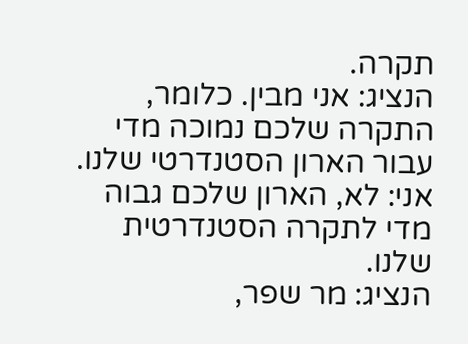תקרה.
הנציג: אני מבין. כלומר, התקרה שלכם נמוכה מדי עבור הארון הסטנדרטי שלנו.
אני: לא, הארון שלכם גבוה מדי לתקרה הסטנדרטית שלנו.
הנציג: מר שפר,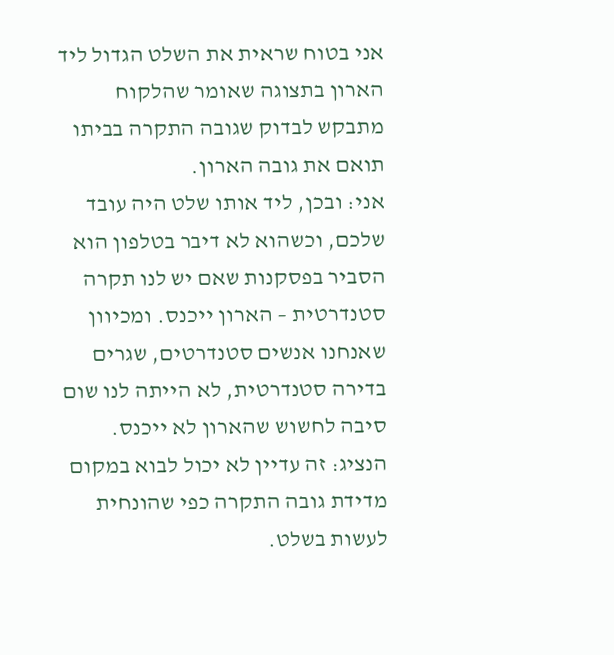אני בטוח שראית את השלט הגדול ליד הארון בתצוגה שאומר שהלקוח מתבקש לבדוק שגובה התקרה בביתו תואם את גובה הארון.
אני: ובכן, ליד אותו שלט היה עובד שלכם, וכשהוא לא דיבר בטלפון הוא הסביר בפסקנות שאם יש לנו תקרה סטנדרטית – הארון ייכנס. ומכיוון שאנחנו אנשים סטנדרטים, שגרים בדירה סטנדרטית, לא הייתה לנו שום סיבה לחשוש שהארון לא ייכנס.
הנציג: זה עדיין לא יכול לבוא במקום מדידת גובה התקרה כפי שהונחית לעשות בשלט.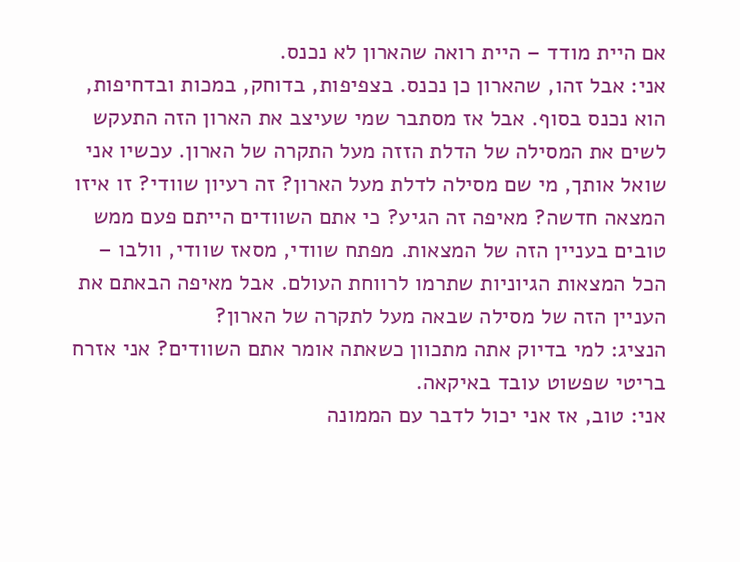אם היית מודד – היית רואה שהארון לא נכנס.
אני: אבל זהו, שהארון כן נכנס. בצפיפות, בדוחק, במכות ובדחיפות, הוא נכנס בסוף. אבל אז מסתבר שמי שעיצב את הארון הזה התעקש לשים את המסילה של הדלת הזזה מעל התקרה של הארון. עכשיו אני שואל אותך, מי שם מסילה לדלת מעל הארון? זה רעיון שוודי? זו איזו המצאה חדשה? מאיפה זה הגיע? כי אתם השוודים הייתם פעם ממש טובים בעניין הזה של המצאות. מפתח שוודי, מסאז שוודי, וולבו – הכל המצאות הגיוניות שתרמו לרווחת העולם. אבל מאיפה הבאתם את העניין הזה של מסילה שבאה מעל לתקרה של הארון?
הנציג: למי בדיוק אתה מתכוון כשאתה אומר אתם השוודים? אני אזרח בריטי שפשוט עובד באיקאה.
אני: טוב, אז אני יכול לדבר עם הממונה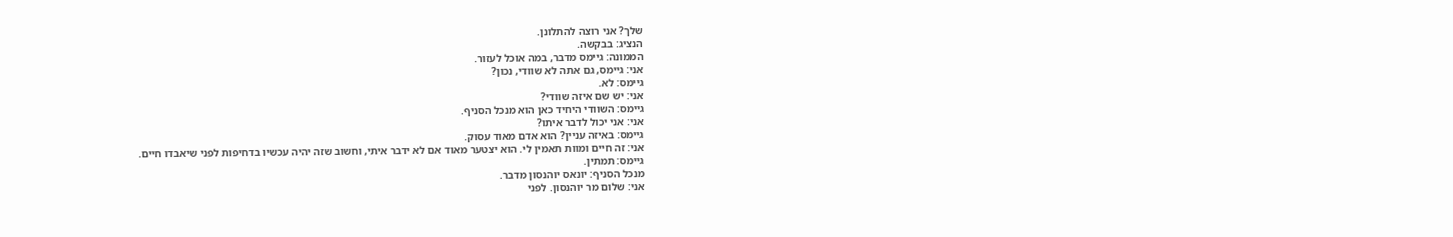שלך? אני רוצה להתלונן.
הנציג: בבקשה.
הממונה: גיימס מדבר, במה אוכל לעזור.
אני: גיימס, גם אתה לא שוודי, נכון?
גיימס: לא.
אני: יש שם איזה שוודי?
גיימס: השוודי היחיד כאן הוא מנכל הסניף.
אני: אני יכול לדבר איתו?
גיימס: באיזה עניין? הוא אדם מאוד עסוק.
אני: זה חיים ומוות תאמין לי. הוא יצטער מאוד אם לא ידבר איתי, וחשוב שזה יהיה עכשיו בדחיפות לפני שיאבדו חיים.
גיימס: תמתין.
מנכל הסניף: יונאס יוהנסון מדבר.
אני: שלום מר יוהנסון. לפני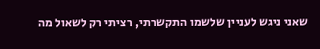שאני ניגש לעניין שלשמו התקשרתי, רציתי רק לשאול מה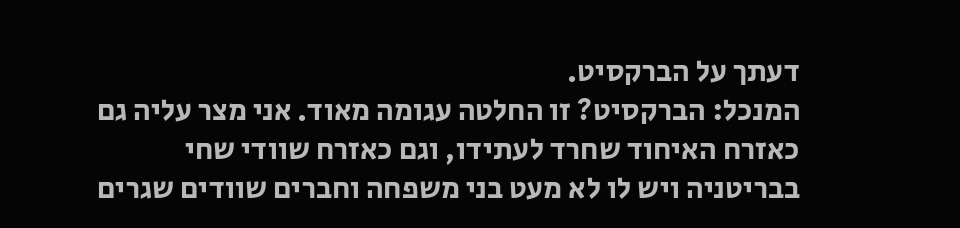דעתך על הברקסיט.
המנכל: הברקסיט? זו החלטה עגומה מאוד. אני מצר עליה גם כאזרח האיחוד שחרד לעתידו, וגם כאזרח שוודי שחי בבריטניה ויש לו לא מעט בני משפחה וחברים שוודים שגרים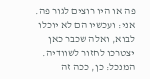פה או היו רוצים לגור פה.
אני: ועכשיו הם לא יוכלו לבוא, ואלה שכבר כאן יצטרכו לחזור לשוודיה.
המנכל: כן, ככה זה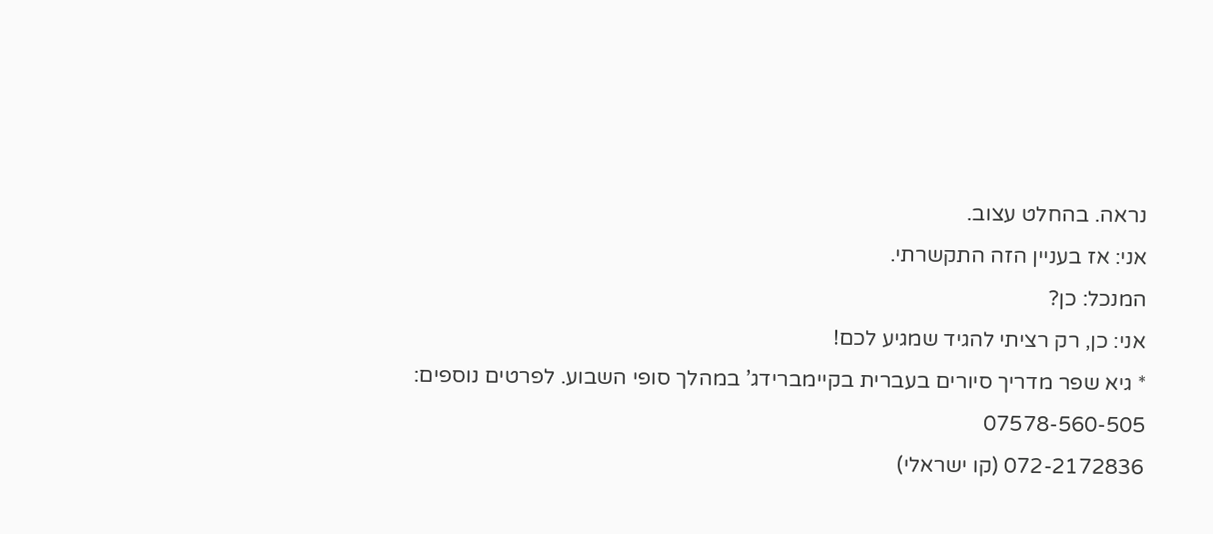נראה. בהחלט עצוב.
אני: אז בעניין הזה התקשרתי.
המנכל: כן?
אני: כן, רק רציתי להגיד שמגיע לכם!
* גיא שפר מדריך סיורים בעברית בקיימברידג’ במהלך סופי השבוע. לפרטים נוספים:
07578-560-505
072-2172836 (קו ישראלי)